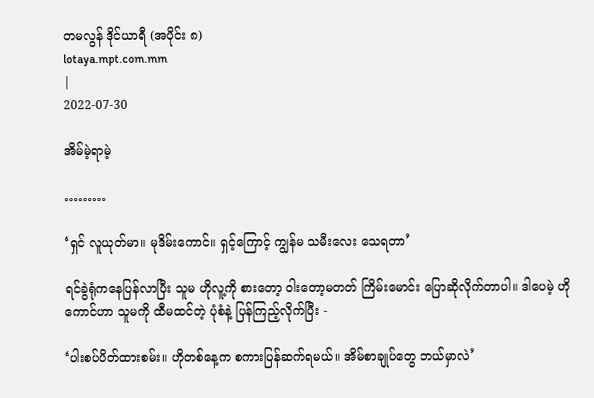တမလွန် ဒိုင်ယာရီ (အပိုင်း ၈)
lotaya.mpt.com.mm
|
2022-07-30

အိမ်မဲ့ရာမဲ့

………

‘ရှင် လူယုတ်မာ။ မုဒိမ်းကောင်။ ရှင့်ကြောင့် ကျွန်မ သမီးလေး သေရတာ’

ရင်ခွဲရုံကနေပြန်လာပြီး သူမ ဟိုလူ့ကို စားတော့ ၀ါးတော့မတတ် ကြိမ်းမောင်း ပြောဆိုလိုက်တာပါ။ ဒါပေမဲ့ ဟိုကောင်ဟာ သူမကို ထီမထင်တဲ့ ပုံစံနဲ့ ပြန်ကြည့်လိုက်ပြီး -

‘ပါးစပ်ပိတ်ထားစမ်း။ ဟိုတစ်နေ့က စကားပြန်ဆက်ရမယ်။ အိမ်စာချုပ်တွေ ဘယ်မှာလဲ’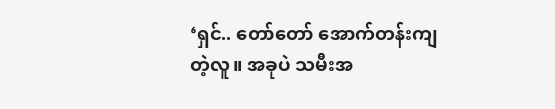‘ရှင်.. တော်တော် အောက်တန်းကျတဲ့လူ။ အခုပဲ သမီးအ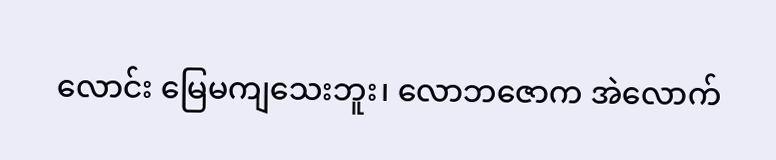လောင်း မြေမကျသေးဘူး၊ လောဘဇောက အဲလောက်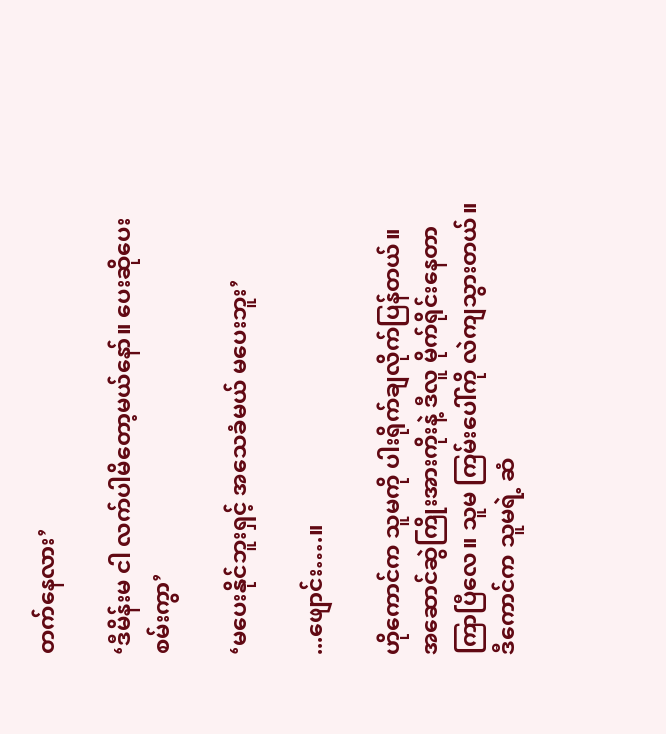တက်နေလား’

‘ဒီမိန်းမ ငါ လက်ပါမိတော့မယ်‌နော်။ ပေးဆိုပေးစမ်းကွာ’

‘မပေးနိုင်ဘူးရှင့် အသေခံမယ် မပေးဘူး’

...ဖျောင်း….။

ဟိုကောင်က သူမကို ပါးရိုက်ချလိုက်ပြန်တယ်။ အဆောင်ဆွဲကြိုးအားကိုးနဲ့ ဒီလူ မိုက်ရိုင်းနေတာကြာပြီလေ။ သူမ ကြမ်းပေါ်ကို လဲကျသွားတယ်။ ဒီကောင်က သူမရဲ့ ဆံ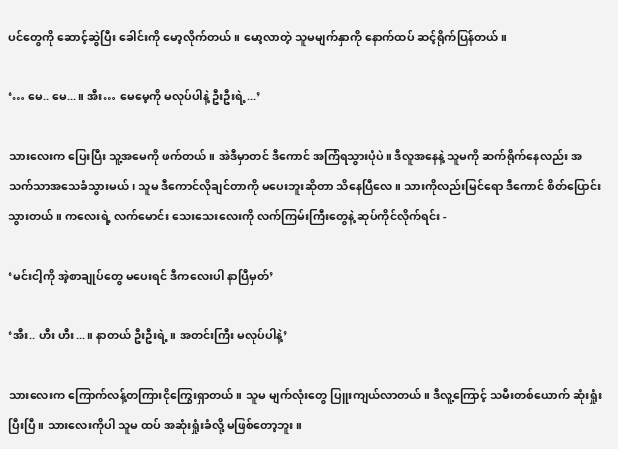ပင်တွေကို ဆောင့်ဆွဲပြီး ခေါင်းကို မော့လိုက်တယ်။ မော့လာတဲ့ သူမမျက်နှာကို နောက်ထပ် ဆင့်ရိုက်ပြန်တယ်။

‘… မေ.. မေ...။ အီး… မေမေ့ကို မလုပ်ပါနဲ့ ဦးဦးရဲ့...’

သားလေးက ပြေးပြီး သူ့အမေကို ဖက်တယ်။ အဲဒီမှာတင် ဒီကောင် အကြံရသွားပုံပဲ။ ဒီလူအနေနဲ့ သူမကို ဆက်ရိုက်နေလည်း အသက်သာအသေခံသွားမယ်၊ သူမ ဒီကောင်လိုချင်တာကို မပေးဘူးဆိုတာ သိနေပြီလေ။ သားကိုလည်းမြင်ရော ဒီကောင် စိတ်ပြောင်းသွားတယ်။ ကလေးရဲ့ လက်မောင်း သေးသေးလေးကို လက်ကြမ်းကြီးတွေနဲ့ ဆုပ်ကိုင်လိုက်ရင်း -

‘မင်းငါ့ကို အဲ့စာချုပ်တွေ မပေးရင် ဒီကလေးပါ နာပြီမှတ်’

‘အီး.. ဟီး ဟီး...။ နာတယ် ဦးဦးရဲ့။ အတင်းကြီး မလုပ်ပါနဲ့’

သားလေးက ကြောက်လန့်တကြားငိုကြွေးရှာတယ်။ သူမ မျက်လုံးတွေ ပြူးကျယ်လာတယ်။ ဒီလူ့ကြောင့် သမီးတစ်ယောက် ဆုံးရှုံးပြီးပြီ။ သားလေးကိုပါ သူမ ထပ် အဆုံးရှုံးခံလို့ မဖြစ်တော့ဘူး။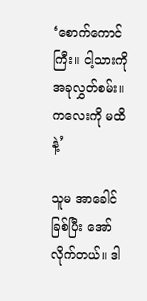‘စောက်ကောင်ကြီး။ ငါ့သားကို အခုလွှတ်စမ်း။ ကလေးကို မထိနဲ့’

သူမ အာခေါင်ခြစ်ပြီး အော်လိုက်တယ်။ ဒါ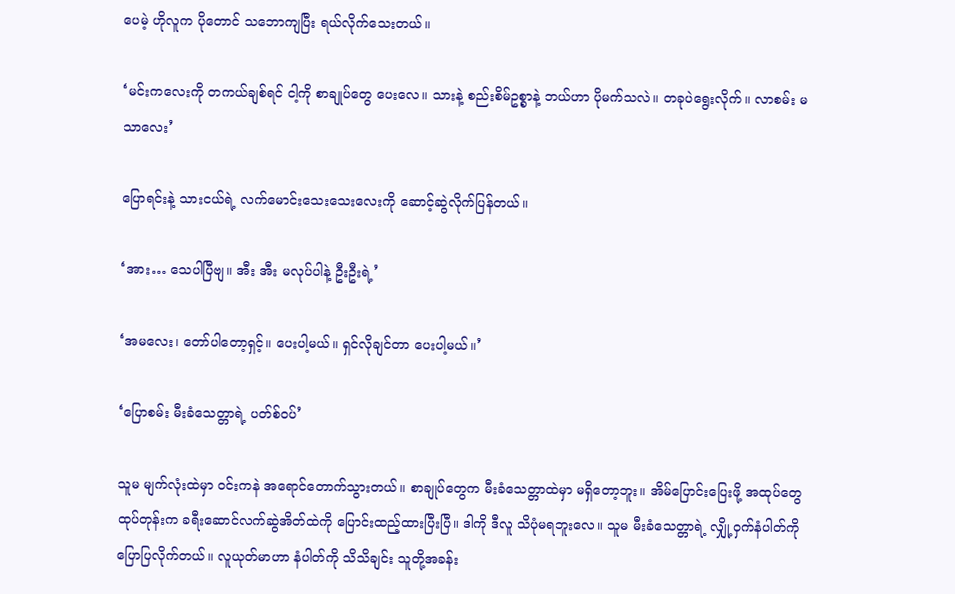ပေမဲ့ ဟိုလူက ပိုတောင် သဘောကျပြီး ရယ်လိုက်သေးတယ်။

‘မင်းကလေးကို တကယ်ချစ်ရင် ငါ့ကို စာချုပ်တွေ ပေးလေ။ သားနဲ့ စည်းစိမ်ဥစ္စာနဲ့ ဘယ်ဟာ ပိုမက်သလဲ။ တခုပဲရွေးလိုက်။ လာစမ်း မသာလေး’

ပြောရင်းနဲ့ သားငယ်ရဲ့ လက်မောင်းသေးသေးလေးကို ဆောင့်ဆွဲလိုက်ပြန်တယ်။

‘အား… သေပါပြီဗျ။ အီး အီး မလုပ်ပါနဲ့ ဦးဦးရဲ့’

‘အမလေး၊ တော်ပါတော့ရှင့်။ ပေးပါ့မယ်။ ရှင်လိုချင်တာ ပေးပါ့မယ်။’

‘ပြောစမ်း မီးခံသေတ္တာရဲ့ ပတ်စ်၀ပ်’

သူမ မျက်လုံးထဲမှာ ၀င်းကနဲ အရောင်တောက်သွားတယ်။ စာချုပ်တွေက မီးခံသေတ္တာထဲမှာ မရှိတော့ဘူး။ အိမ်ပြောင်းပြေးဖို့ အထုပ်တွေ ထုပ်တုန်းက ခရီးဆောင်လက်ဆွဲအိတ်ထဲကို ပြောင်းထည့်ထားပြီးပြီ။ ဒါကို ဒီလူ သိပုံမရဘူးလေ။ သူမ မီးခံသေတ္တာရဲ့ လျှို့၀ှက်နံပါတ်ကို ပြောပြလိုက်တယ်။ လူယုတ်မာဟာ နံပါတ်ကို သိသိချင်း သူတို့အခန်း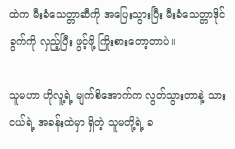ထဲက မီးခံသေတ္တာဆီကို အပြေးသွားပြီး မီးခံသေတ္တာဒိုင်ခွက်ကို လှည့်ပြီး ဖွင့်ဖို့ ကြိုးစားတော့တာပဲ။

သူမဟာ ဟိုလူ့ရဲ့ မျက်စိအောက်က လွတ်သွားတာနဲ့ သားငယ်ရဲ့ အခန်းထဲမှာ ရှိတဲ့ သူမတို့ရဲ့ ခ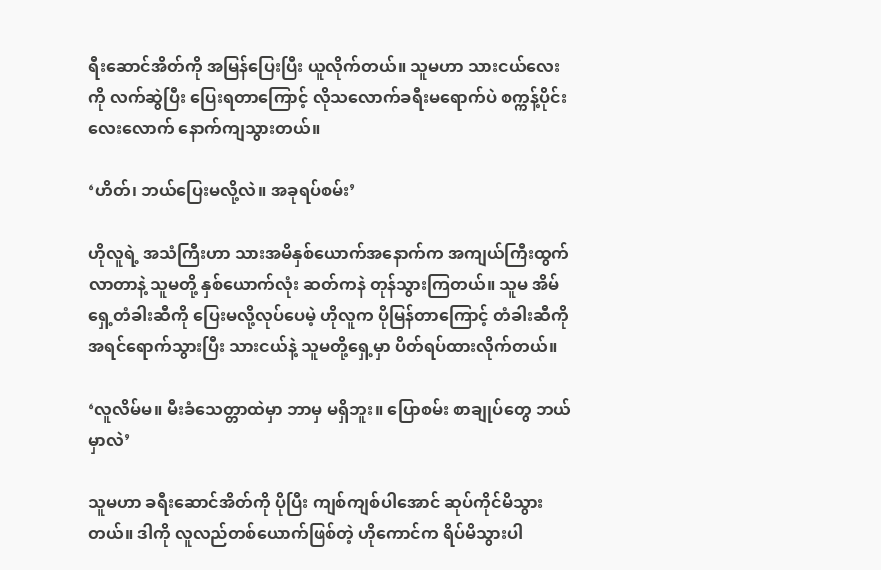ရီးဆောင်အိတ်ကို အမြန်ပြေးပြီး ယူလိုက်တယ်။ သူမဟာ သားငယ်လေးကို လက်ဆွဲပြီး ပြေးရတာကြောင့် လိုသလောက်ခရီးမရောက်ပဲ စက္ကန့်ပိုင်းလေးလောက် နောက်ကျသွားတယ်။

‘ဟိတ်၊ ဘယ်ပြေးမလို့လဲ။ အခုရပ်စမ်း’

ဟိုလူရဲ့ အသံကြီးဟာ သားအမိနှစ်ယောက်အနောက်က အကျယ်ကြီးထွက်လာတာနဲ့ သူမတို့ နှစ်ယောက်လုံး ဆတ်ကနဲ တုန်သွားကြတယ်။ သူမ အိမ်ရှေ့တံခါးဆီကို ပြေးမလို့လုပ်ပေမဲ့ ဟိုလူက ပိုမြန်တာကြောင့် တံခါးဆီကို အရင်ရောက်သွားပြီး သားငယ်နဲ့ သူမတို့ရှေ့မှာ ပိတ်ရပ်ထားလိုက်တယ်။

‘လူလိမ်မ။ မီးခံသေတ္တာထဲမှာ ဘာမှ မရှိဘူး။ ပြောစမ်း စာချုပ်တွေ ဘယ်မှာလဲ’

သူမဟာ ခရီးဆောင်အိတ်ကို ပိုပြီး ကျစ်ကျစ်ပါအောင် ဆုပ်ကိုင်မိသွားတယ်။ ဒါကို လူလည်တစ်ယောက်ဖြစ်တဲ့ ဟိုကောင်က ရိပ်မိသွားပါ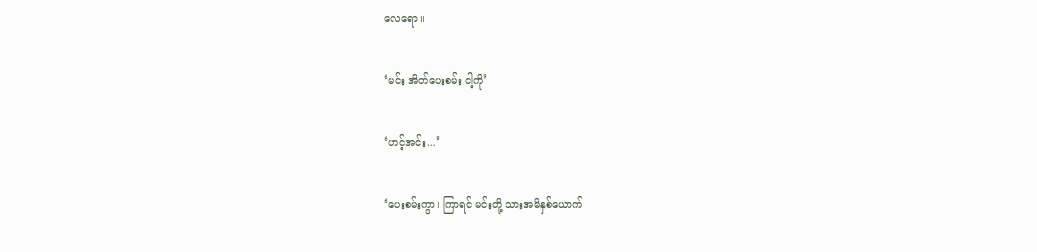လေရော။

‘မင်း အိတ်ပေးစမ်း ငါ့ကို’

‘ဟင့်အင်း...’

‘ပေးစမ်းကွာ၊ ကြာရင် မင်းတို့ သားအမိနှစ်ယောက်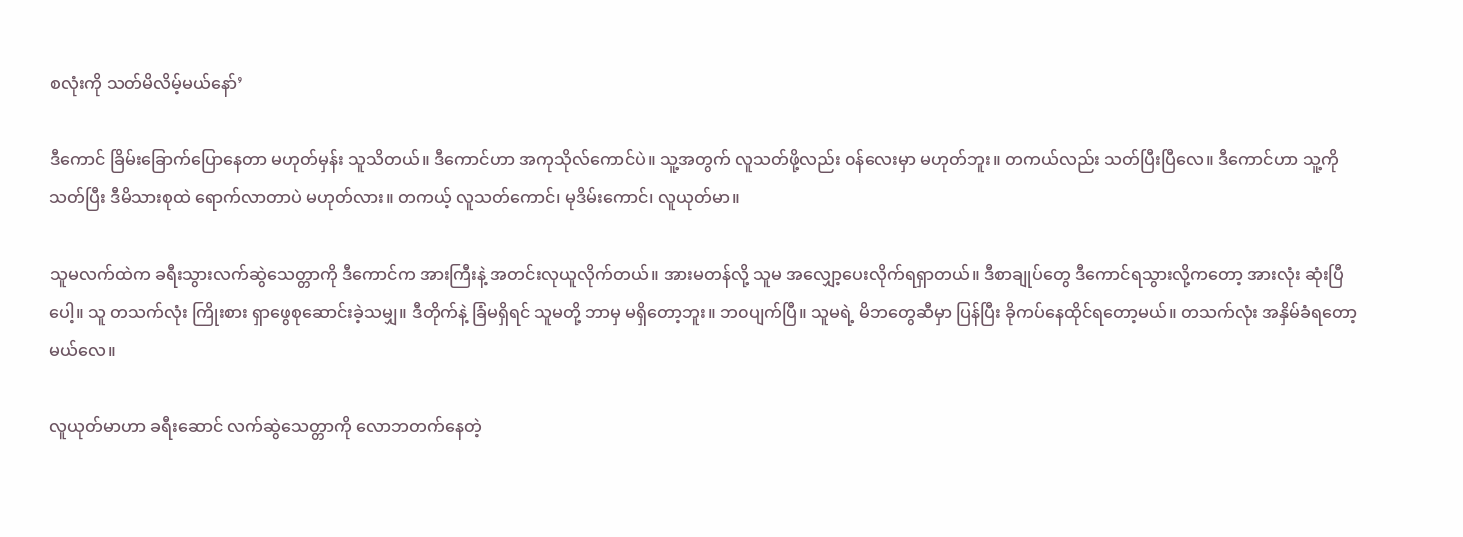စလုံးကို သတ်မိလိမ့်မယ်နော်’

ဒီကောင် ခြိမ်းခြောက်ပြောနေတာ မဟုတ်မှန်း သူသိတယ်။ ဒီကောင်ဟာ အကုသိုလ်ကောင်ပဲ။ သူ့အတွက် လူသတ်ဖို့လည်း ၀န်လေးမှာ မဟုတ်ဘူး။ တကယ်လည်း သတ်ပြီးပြီလေ။ ဒီကောင်ဟာ သူ့ကို သတ်ပြီး ဒီမိသားစုထဲ ရောက်လာတာပဲ မဟုတ်လား။ တကယ့် လူသတ်ကောင်၊ မုဒိမ်းကောင်၊ လူယုတ်မာ။

သူမလက်ထဲက ခရီးသွားလက်ဆွဲသေတ္တာကို ဒီကောင်က အားကြီးနဲ့ အတင်းလုယူလိုက်တယ်။ အားမတန်လို့ သူမ အလျှော့ပေးလိုက်ရရှာတယ်။ ဒီစာချုပ်တွေ ဒီကောင်ရသွားလို့ကတော့ အားလုံး ဆုံးပြီပေါ့။ သူ တသက်လုံး ကြိုးစား ရှာဖွေစုဆောင်းခဲ့သမျှ။ ဒီတိုက်နဲ့ ခြံမရှိရင် သူမတို့ ဘာမှ မရှိတော့ဘူး။ ဘ၀ပျက်ပြီ။ သူမရဲ့ မိဘတွေဆီမှာ ပြန်ပြီး ခိုကပ်နေထိုင်ရတော့မယ်။ တသက်လုံး အနှိမ်ခံရတော့မယ်လေ။

လူယုတ်မာဟာ ခရီးဆောင် လက်ဆွဲသေတ္တာကို လောဘတက်နေတဲ့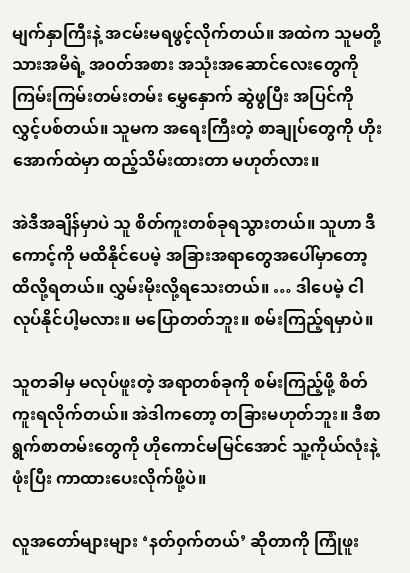မျက်နှာကြီးနဲ့ အငမ်းမရဖွင့်လိုက်တယ်။ အထဲက သူမတို့ သားအမိရဲ့ အ၀တ်အစား အသုံးအဆောင်လေးတွေကို ကြမ်းကြမ်းတမ်းတမ်း မွှေနှောက် ဆွဲဖွပြီး အပြင်ကို လွှင့်ပစ်တယ်။ သူမက အရေးကြီးတဲ့ စာချုပ်တွေကို ဟိုးအောက်ထဲမှာ ထည့်သိမ်းထားတာ မဟုတ်လား။

အဲဒီအချိန်မှာပဲ သူ စိတ်ကူးတစ်ခုရသွားတယ်။ သူဟာ ဒီကောင့်ကို မထိနိုင်ပေမဲ့ အခြားအရာတွေအပေါ်မှာတော့ ထိလို့ရတယ်။ လွှမ်းမိုးလို့ရသေးတယ်။ … ဒါပေမဲ့ ငါလုပ်နိုင်ပါ့မလား။ မပြောတတ်ဘူး။ စမ်းကြည့်ရမှာပဲ။

သူတခါမှ မလုပ်ဖူးတဲ့ အရာတစ်ခုကို စမ်းကြည့်ဖို့ စိတ်ကူးရလိုက်တယ်။ အဲဒါကတော့ တခြားမဟုတ်ဘူး။ ဒီစာရွက်စာတမ်းတွေကို ဟိုကောင်မမြင်အောင် သူ့ကိုယ်လုံးနဲ့ ဖုံးပြီး ကာထားပေးလိုက်ဖို့ပဲ။

လူအတော်များများ ‘နတ်၀ှက်တယ်’ ဆိုတာကို ကြုံဖူး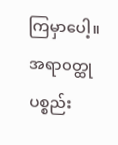ကြမှာပေါ့။ အရာ၀တ္ထုပစ္စည်း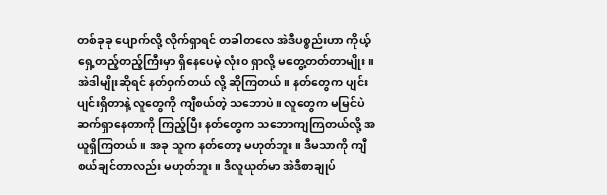တစ်ခုခု ပျောက်လို့ လိုက်ရှာရင် တခါတလေ အဲဒီပစ္စည်းဟာ ကိုယ့်ရှေ့တည့်တည့်ကြီးမှာ ရှိနေပေမဲ့ လုံး၀ ရှာလို့ မတွေ့တတ်တာမျိုး။ အဲဒါမျိုးဆိုရင် နတ်၀ှက်တယ် လို့ ဆိုကြတယ်။ နတ်တွေက ပျင်းပျင်းရှိတာနဲ့ လူတွေကို ကျီစယ်တဲ့ သဘောပဲ။ လူတွေက မမြင်ပဲ ဆက်ရှာနေတာကို ကြည့်ပြီး နတ်တွေက သဘောကျကြတယ်လို့ အယူရှိကြတယ်။ အခု သူက နတ်တော့ မဟုတ်ဘူး။ ဒီမသာကို ကျီစယ်ချင်တာလည်း မဟုတ်ဘူး။ ဒီလူယုတ်မာ အဲဒီစာချုပ်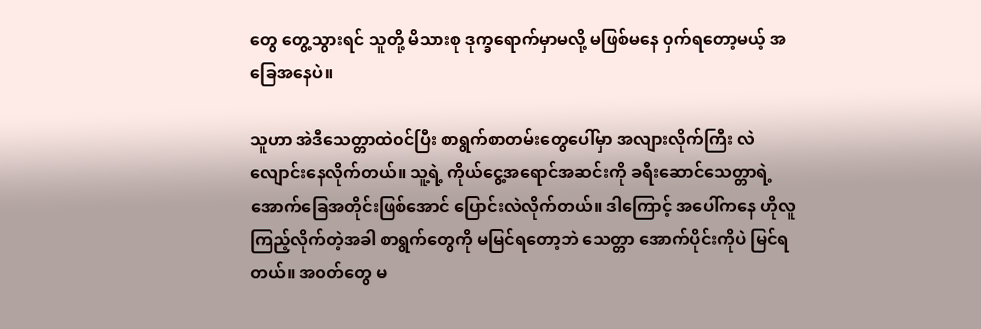တွေ တွေ့သွားရင် သူတို့ မိသားစု ဒုက္ခရောက်မှာမလို့ မဖြစ်မနေ ၀ှက်ရတော့မယ့် အခြေအနေပဲ။

သူဟာ အဲဒီသေတ္တာထဲ၀င်ပြီး စာရွက်စာတမ်းတွေပေါ်မှာ အလျားလိုက်ကြီး လဲလျောင်းနေလိုက်တယ်။ သူ့ရဲ့ ကိုယ်ငွေ့အရောင်အဆင်းကို ခရီး‌ဆောင်သေတ္တာရဲ့ အောက်ခြေအတိုင်းဖြစ်အောင် ပြောင်းလဲလိုက်တယ်။ ဒါကြောင့် အပေါ်ကနေ ဟိုလူကြည့်လိုက်တဲ့အခါ စာရွက်တွေကို မမြင်ရတော့ဘဲ သေတ္တာ အောက်ပိုင်းကိုပဲ မြင်ရတယ်။ အ၀တ်တွေ မ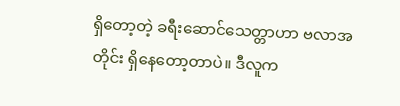ရှိတော့တဲ့ ခရီး‌ဆောင်သေတ္တာဟာ ဗလာအတိုင်း ရှိနေတော့တာပဲ။ ဒီလူက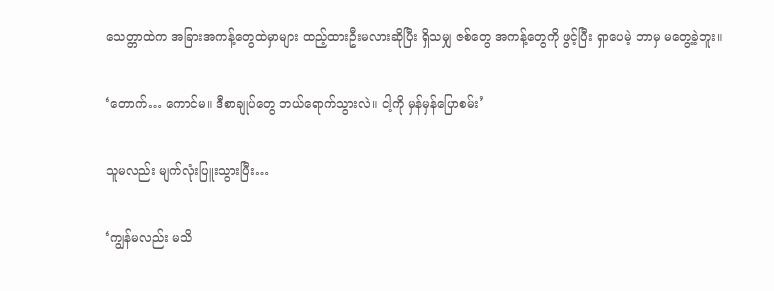သေတ္တာထဲက အခြားအကန့်တွေထဲမှာများ ထည့်ထားဦးမလားဆိုပြီး ရှိသမျှ ဇစ်တွေ အကန့်တွေကို ဖွင့်ပြီး ရှာပေမဲ့ ဘာမှ မတွေ့ခဲ့ဘူး။

‘တောက်… ကောင်မ။ ဒီစာချုပ်တွေ ဘယ်ရောက်သွားလဲ။ ငါ့ကို မှန်မှန်ပြောစမ်း’

သူမလည်း မျက်လုံးပြူးသွားပြီး…

‘ကျွန်မလည်း မသိ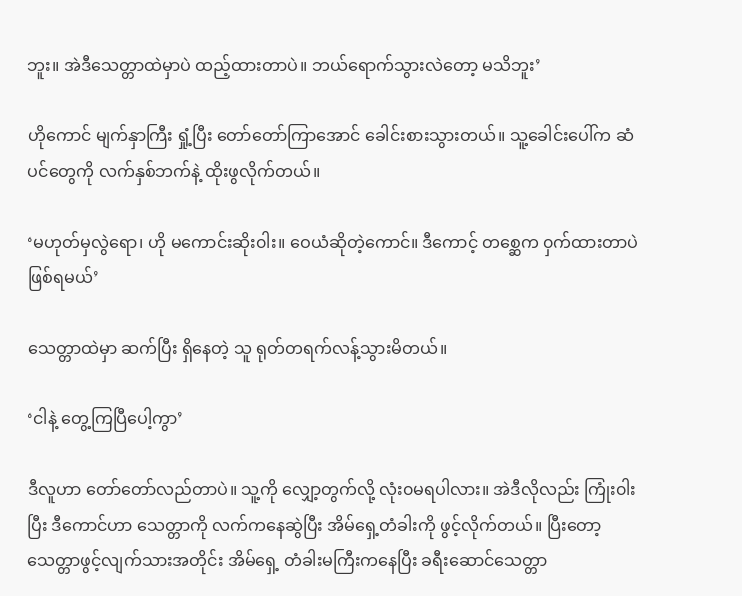ဘူး။ အဲဒီသေတ္တာထဲမှာပဲ ထည့်ထားတာပဲ။ ဘယ်ရောက်သွားလဲတော့ မသိဘူး’

ဟိုကောင် မျက်နှာကြီး ရှုံ့ပြီး တော်တော်ကြာအောင် ခေါင်းစားသွားတယ်။ သူ့ခေါင်းပေါ်က ဆံပင်တွေကို လက်နှစ်ဘက်နဲ့ ထိုးဖွလိုက်တယ်။

‘မဟုတ်မှလွဲရော၊ ဟို မကောင်းဆိုး၀ါး။ ‌ဝေယံဆိုတဲ့ကောင်။ ဒီကောင့် တစ္ဆေက ၀ှက်ထားတာပဲ ဖြစ်ရမယ်’

သေတ္တာထဲမှာ ဆက်ပြီး ရှိနေတဲ့ သူ ရုတ်တရက်လန့်သွားမိတယ်။

‘ငါနဲ့ တွေ့ကြပြီပေါ့ကွာ’

ဒီလူဟာ တော်တော်လည်တာပဲ။ သူ့ကို လျှော့တွက်လို့ လုံး၀မရပါလား။ အဲဒီလိုလည်း ကြုံး၀ါးပြီး ဒီကောင်ဟာ သေတ္တာကို လက်ကနေဆွဲပြီး အိမ်ရှေ့တံခါးကို ဖွင့်လိုက်တယ်။ ပြီးတော့ သေတ္တာဖွင့်လျက်သားအတိုင်း အိမ်ရှေ့ တံခါးမကြီးကနေပြီး ခရီးဆောင်သေတ္တာ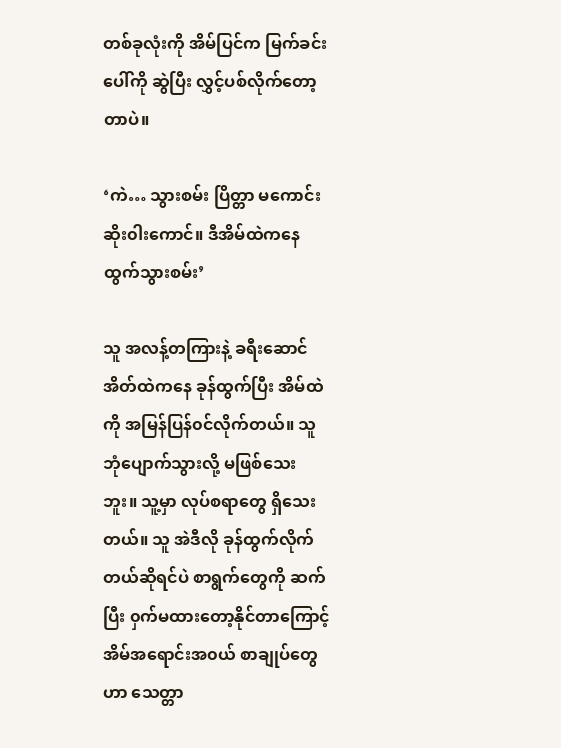တစ်ခုလုံးကို အိမ်ပြင်က မြက်ခင်းပေါ်ကို ဆွဲပြီး လွှင့်ပစ်လိုက်တော့တာပဲ။

‘ကဲ… သွားစမ်း ပြိတ္တာ မကောင်းဆိုး၀ါးကောင်။ ဒီအိမ်ထဲကနေ ထွက်သွားစမ်း’

သူ အလန့်တကြားနဲ့ ခရီးဆောင်အိတ်ထဲကနေ ခုန်ထွက်ပြီး အိမ်ထဲကို အမြန်ပြန်၀င်လိုက်တယ်။ သူ ဘုံပျောက်သွားလို့ မဖြစ်သေးဘူး။ သူ့မှာ လုပ်စရာတွေ ရှိသေးတယ်။ သူ အဲဒီလို ခုန်ထွက်လိုက်တယ်ဆိုရင်ပဲ စာရွက်တွေကို ဆက်ပြီး ၀ှက်မထားတော့နိုင်တာကြောင့် အိမ်အရောင်းအ၀ယ် စာချုပ်တွေဟာ သေတ္တာ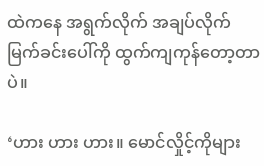ထဲကနေ အရွက်လိုက် အချပ်လိုက် မြက်ခင်းပေါ်ကို ထွက်ကျကုန်တော့တာပဲ။

‘ဟား ဟား ဟား။ မောင်လှိုင့်ကိုများ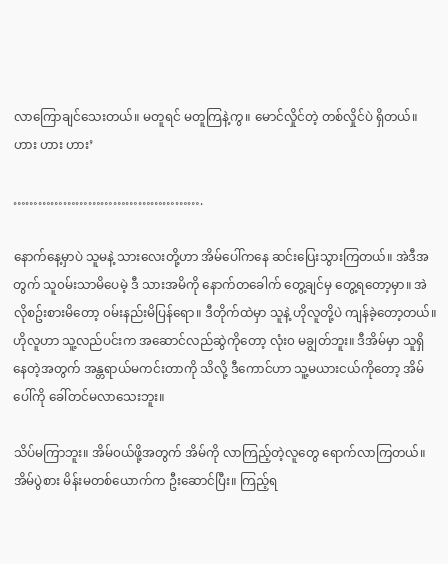လာကြောချင်သေးတယ်။ မတူရင် မတူကြနဲ့ကွ။ မောင်လှိုင်တဲ့ တစ်လှိုင်ပဲ ရှိတယ်။ ဟား ဟား ဟား’

……………………………………….

နောက်နေ့မှာပဲ သူမနဲ့ သားလေးတို့ဟာ အိမ်ပေါ်ကနေ ဆင်းပြေးသွားကြတယ်။ အဲဒီအတွက် သူ၀မ်းသာမိပေမဲ့ ဒီ သားအမိကို နောက်တခေါက် တွေ့ချင်မှ တွေ့ရတော့မှာ။ အဲလိုစဥ်းစားမိတော့ ၀မ်းနည်းမိပြန်ရော။ ဒီတိုက်ထဲမှာ သူနဲ့ ဟိုလူတို့ပဲ ကျန်ခဲ့တော့တယ်။ ဟိုလူဟာ သူ့လည်ပင်းက အဆောင်လည်ဆွဲကိုတော့ လုံး၀ မချွတ်ဘူး။ ဒီအိမ်မှာ သူရှိနေတဲ့အတွက် အန္တရာယ်မကင်းတာကို သိလို့ ဒီကောင်ဟာ သူ့မယားငယ်ကိုတော့ အိမ်ပေါ်ကို ခေါ်တင်မလာသေးဘူး။

သိပ်မကြာဘူး။ အိမ်၀ယ်ဖို့အတွက် အိမ်ကို လာကြည့်တဲ့လူတွေ ရောက်လာကြတယ်။ အိမ်ပွဲစား မိန်းမတစ်ယောက်က ဦးဆောင်ပြီး။ ကြည့်ရ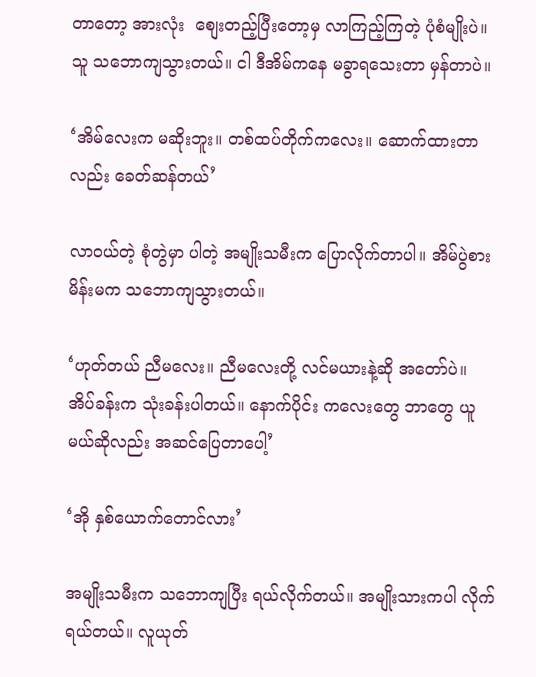တာတော့ အားလုံး  စျေးတည့်ပြီးတော့မှ လာကြည့်ကြတဲ့ ပုံစံမျိုးပဲ။ သူ သဘောကျသွားတယ်။ ငါ ဒီအိမ်ကနေ မခွာရသေးတာ မှန်တာပဲ။

‘အိမ်လေးက မဆိုးဘူး။ တစ်ထပ်တိုက်ကလေး။ ဆောက်ထားတာလည်း ခေတ်ဆန်တယ်’

လာ၀ယ်တဲ့ စုံတွဲမှာ ပါတဲ့ အမျိုးသမီးက ပြောလိုက်တာပါ။ အိမ်ပွဲစားမိန်းမက သဘောကျသွားတယ်။

‘ဟုတ်တယ် ညီမလေး။ ညီမလေးတို့ လင်မယားနဲ့ဆို အတော်ပဲ။ အိပ်ခန်းက သုံးခန်းပါတယ်။ နောက်ပိုင်း ကလေးတွေ ဘာတွေ ယူမယ်ဆိုလည်း အဆင်ပြေတာပေါ့’

‘အို နှစ်ယောက်တောင်လား’

အမျိုးသမီးက သဘောကျပြီး ရယ်လိုက်တယ်။ အမျိုးသားကပါ လိုက်ရယ်တယ်။ လူယုတ်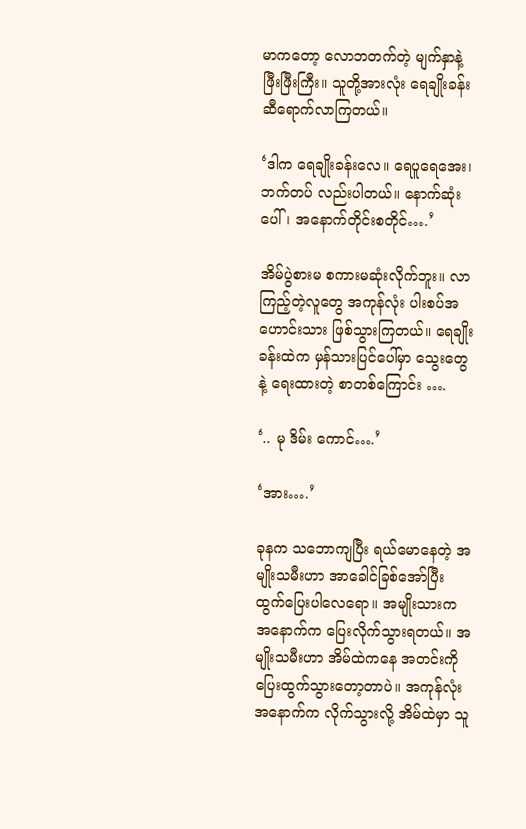မာကတော့ လောဘတက်တဲ့ မျက်နှာနဲ့ ဖြီးဖြီးကြီး။ သူတို့အားလုံး ရေချိုးခန်းဆီရောက်လာကြတယ်။

‘ဒါက ရေချိုးခန်းလေ။ ရေပူရေအေး၊ ဘက်တပ် လည်းပါတယ်။ နောက်ဆုံးပေါ်၊ အနောက်တိုင်းစတိုင်….’

အိမ်ပွဲစားမ စကားမဆုံးလိုက်ဘူး။ လာကြည့်တဲ့လူတွေ အကုန်လုံး ပါးစပ်အဟောင်းသား ဖြစ်သွားကြတယ်။ ရေချိုးခန်းထဲက မှန်သားပြင်ပေါ်မှာ သွေးတွေနဲ့ ရေးထားတဲ့ စာတစ်ကြောင်း ….

‘.. မု ဒိမ်း ကောင်….’

‘အား….’

ခုနက သဘောကျပြီး ရယ်မောနေတဲ့ အမျိုးသမီးဟာ အာခေါင်ခြစ်အော်ပြီး ထွက်ပြေးပါလေရော။ အမျိုးသားက အနောက်က ပြေးလိုက်သွားရတယ်။ အမျိုးသမီးဟာ အိမ်ထဲကနေ အတင်းကို ပြေးထွက်သွားတော့တာပဲ။ အကုန်လုံး အနောက်က လိုက်သွားလို့ အိမ်ထဲမှာ သူ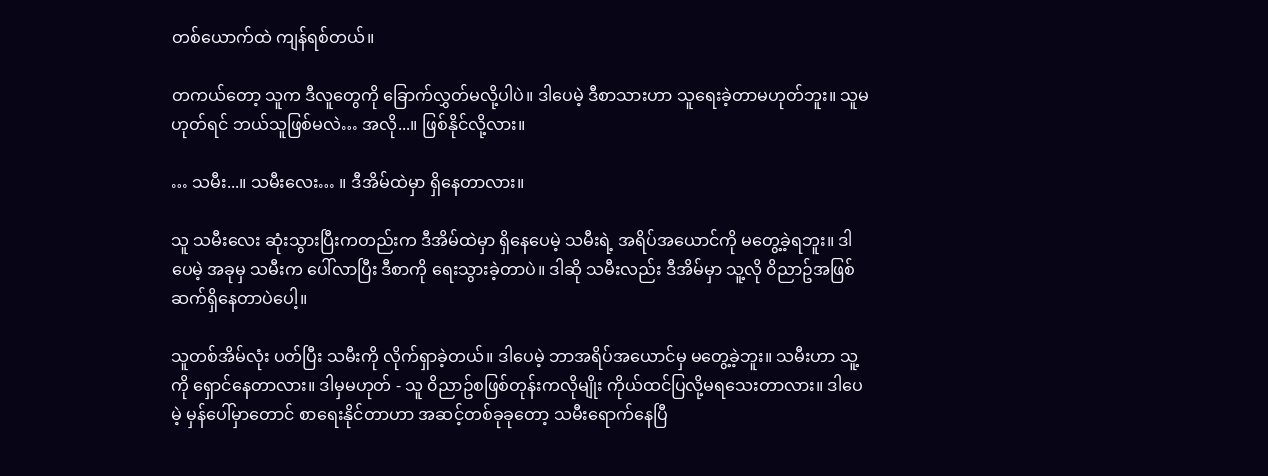တစ်ယောက်ထဲ ကျန်ရစ်တယ်။

တကယ်တော့ သူက ဒီလူတွေကို ခြောက်လွှတ်မလို့ပါပဲ။ ဒါပေမဲ့ ဒီစာသားဟာ သူရေးခဲ့တာမဟုတ်ဘူး။ သူမဟုတ်ရင် ဘယ်သူဖြစ်မလဲ… အလို...။ ဖြစ်နိုင်လို့လား။

… သမီး...။ သမီးလေး… ။ ဒီအိမ်ထဲမှာ ရှိနေတာလား။

သူ သမီးလေး ဆုံးသွားပြီးကတည်းက ဒီအိမ်ထဲမှာ ရှိနေပေမဲ့ သမီးရဲ့ အရိပ်အယောင်ကို မတွေ့ခဲ့ရဘူး။ ဒါပေမဲ့ အခုမှ သမီးက ‌ပေါ်လာပြီး ဒီစာကို ရေးသွားခဲ့တာပဲ။ ဒါဆို သမီးလည်း ဒီအိမ်မှာ သူ့လို ၀ိညာဥ်အဖြစ် ဆက်ရှိနေတာပဲပေါ့။

သူတစ်အိမ်လုံး ပတ်ပြီး သမီးကို လိုက်ရှာခဲ့တယ်။ ဒါပေမဲ့ ဘာအရိပ်အယောင်မှ မတွေ့ခဲ့ဘူး။ သမီးဟာ သူ့ကို ရှောင်နေတာလား။ ဒါမှမဟုတ် - သူ ၀ိညာဥ်စဖြစ်တုန်းကလိုမျိုး ကိုယ်ထင်ပြလို့မရသေးတာလား။ ဒါပေမဲ့ မှန်ပေါ်မှာတောင် စာရေးနိုင်တာဟာ အဆင့်တစ်ခုခုတော့ သမီးရောက်နေပြီ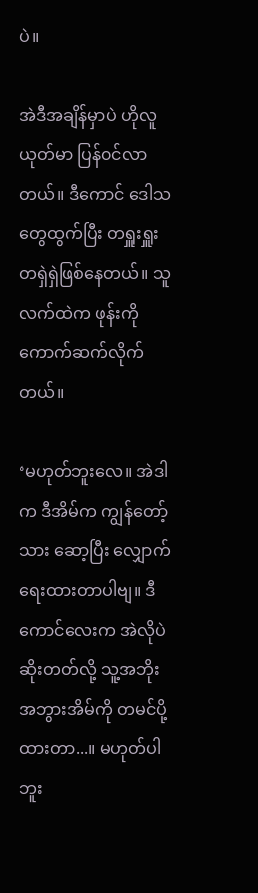ပဲ။

အဲဒီအချိန်မှာပဲ ဟိုလူယုတ်မာ ပြန်၀င်လာတယ်။ ဒီကောင် ဒေါသတွေထွက်ပြီး တရှူးရှူး တရှဲရှဲဖြစ်နေတယ်။ သူလက်ထဲက ဖုန်းကို ကောက်ဆက်လိုက်တယ်။

‘မဟုတ်ဘူးလေ။ အဲဒါက ဒီအိမ်က ကျွန်တော့်သား ဆော့ပြီး လျှောက်ရေးထားတာပါဗျ။ ဒီကောင်လေးက အဲလိုပဲ ဆိုးတတ်လို့ သူ့အဘိုးအဘွားအိမ်ကို တမင်ပို့ထားတာ...။ မဟုတ်ပါဘူး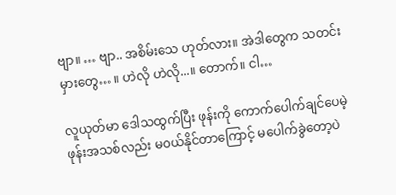ဗျာ။ … ဗျာ.. အစိမ်းသေ ဟုတ်လား။ အဲဒါတွေက သတင်းမှားတွေ… ။ ဟဲလို ဟဲလို...။ တောက်။ ငါ…

လူယုတ်မာ ဒေါသထွက်ပြီး ဖုန်းကို ကောက်ပေါက်ချင်ပေမဲ့ ဖုန်းအသစ်လည်း မ၀ယ်နိုင်တာကြောင့် မပေါက်ခွဲတော့ပဲ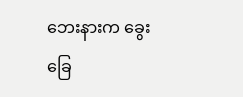ဘေးနားက ခွေးခြေ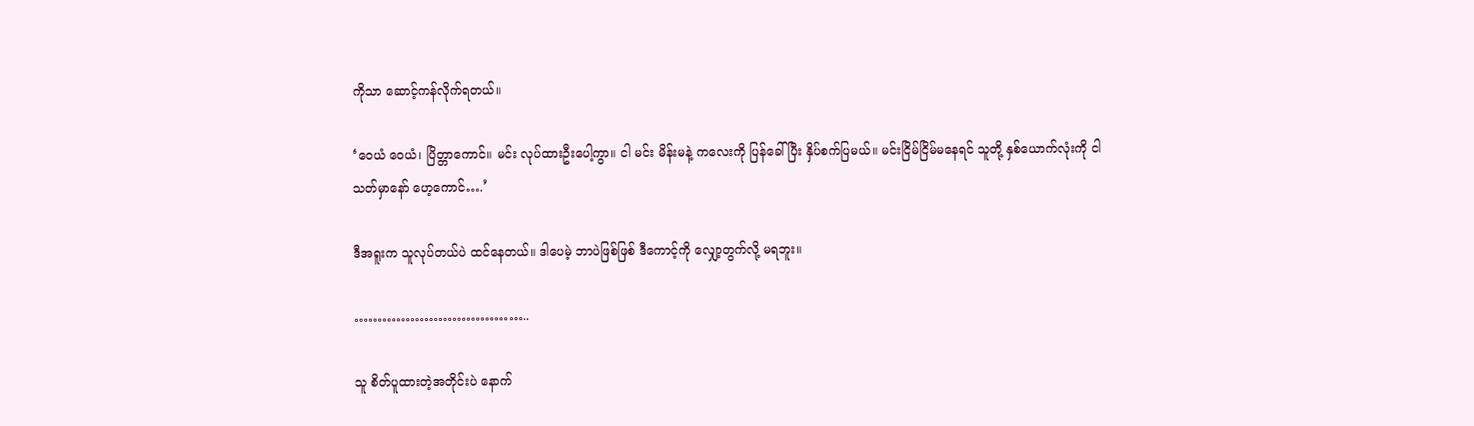ကိုသာ ဆောင့်ကန်လိုက်ရတယ်။

‘ဝေယံ ဝေယံ၊ ပြိတ္တာကောင်။ မင်း လုပ်ထားဦးပေါ့ကွာ။ ငါ မင်း မိန်းမနဲ့ ကလေးကို ပြန်ခေါ်ပြီး နှိပ်စက်ပြမယ်။ မင်းငြိမ်ငြိမ်မနေရင် သူတို့ နှစ်ယောက်လုံးကို ငါသတ်မှာနော် ဟေ့ကောင်….’

ဒီအရူးက သူလုပ်တယ်ပဲ ထင်နေတယ်။ ဒါပေမဲ့ ဘာပဲဖြစ်ဖြစ် ဒီကောင့်ကို လျှော့တွက်လို့ မရဘူး။

………………………………..

သူ စိတ်ပူထားတဲ့အတိုင်းပဲ နောက်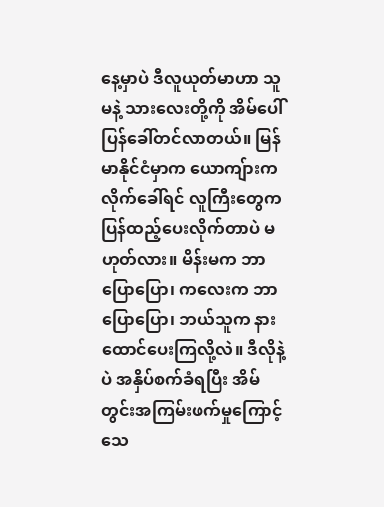နေ့မှာပဲ ဒီလူယုတ်မာဟာ သူမနဲ့ သားလေးတို့ကို အိမ်ပေါ် ပြန်ခေါ်တင်လာတယ်။ မြန်မာနိုင်ငံမှာက ယောကျ်ားက လိုက်ခေါ်ရင် လူကြီးတွေက ပြန်ထည့်ပေးလိုက်တာပဲ မဟုတ်လား။ မိန်းမက ဘာပြောပြော၊ ကလေးက ဘာပြောပြော၊ ဘယ်သူက နားထောင်ပေးကြလို့လဲ။ ဒီလိုနဲ့ပဲ အနှိပ်စက်ခံရပြီး အိမ်တွင်းအကြမ်းဖက်မှုကြောင့် သေ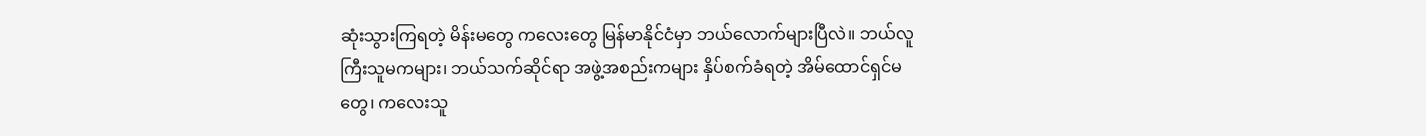ဆုံးသွားကြရတဲ့ မိန်းမတွေ ကလေးတွေ မြန်မာနိုင်ငံမှာ ဘယ်လောက်များပြီလဲ။ ဘယ်လူကြီးသူမကများ၊ ဘယ်သက်ဆိုင်ရာ အဖွဲ့အစည်းကများ နှိပ်စက်ခံရတဲ့ အိမ်ထောင်ရှင်မတွေ၊ ကလေးသူ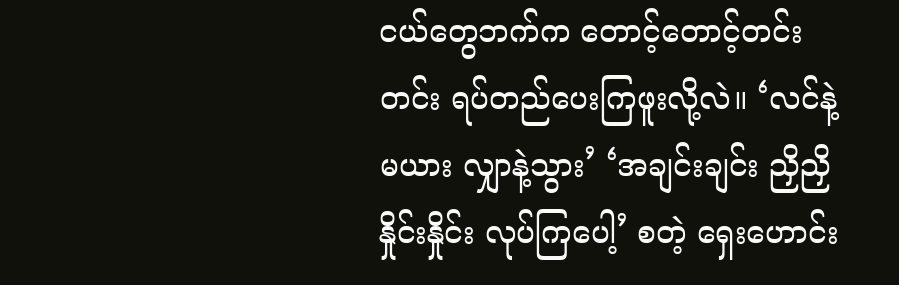ငယ်တွေဘက်က တောင့်တောင့်တင်းတင်း ရပ်တည်ပေးကြဖူးလို့လဲ။ ‘လင်နဲ့ မယား လျှာနဲ့သွား’ ‘အချင်းချင်း ညှိညှိနှိုင်းနှိုင်း လုပ်ကြပေါ့’ စတဲ့ ရှေးဟောင်း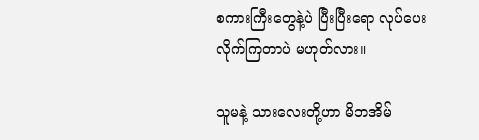စကားကြီးတွေနဲ့ပဲ ပြီးပြီးရော လုပ်ပေးလိုက်ကြတာပဲ မဟုတ်လား။

သူမနဲ့ သားလေးတို့ဟာ မိဘအိမ်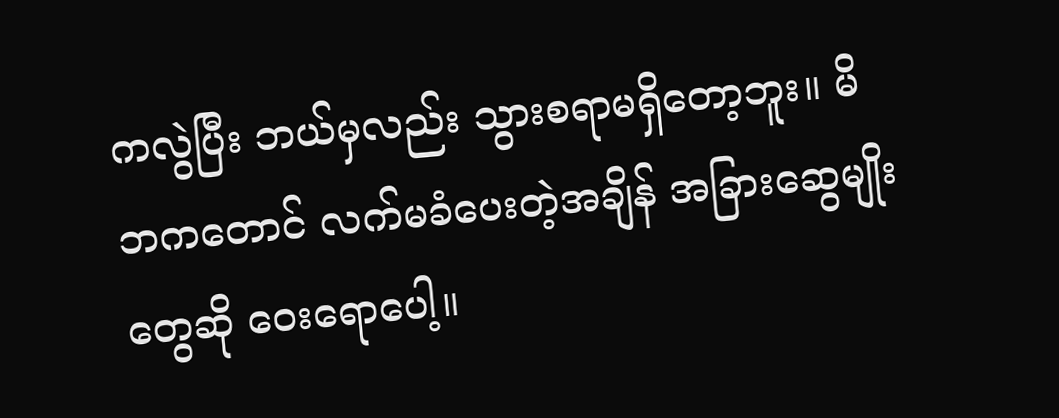ကလွဲပြီး ဘယ်မှလည်း သွားစရာမရှိတော့ဘူး။ မိဘကတောင် လက်မခံပေးတဲ့အချိန် အခြားဆွေမျိုးတွေဆို ဝေး‌ရောပေါ့။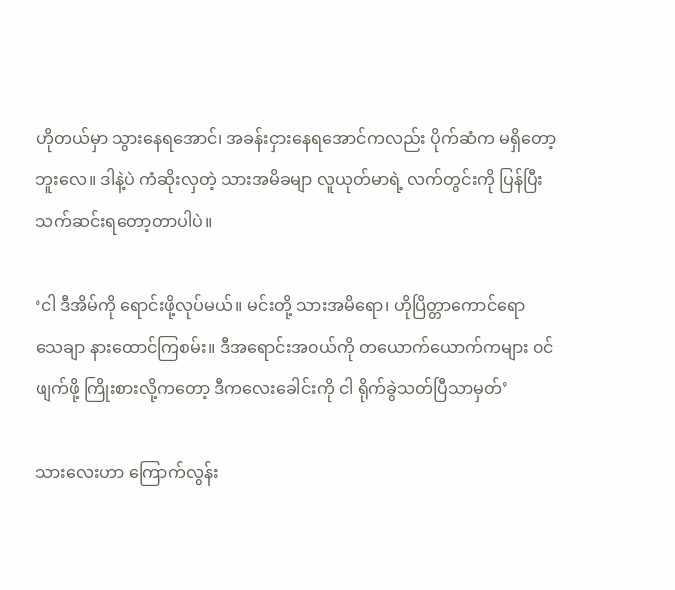ဟိုတယ်မှာ သွားနေရအောင်၊ အခန်းငှားနေရအောင်ကလည်း ပိုက်ဆံက မရှိတော့ဘူးလေ။ ဒါနဲ့ပဲ ကံဆိုးလှတဲ့ သားအမိခမျာ လူယုတ်မာရဲ့ လက်တွင်းကို ပြန်ပြီး သက်ဆင်းရတော့တာပါပဲ။

‘ငါ ဒီအိမ်ကို ရောင်းဖို့လုပ်မယ်။ မင်းတို့ သားအမိရော၊ ဟိုပြိတ္တာကောင်ရော သေချာ နားထောင်ကြစမ်း။ ဒီအရောင်းအ၀ယ်ကို တယောက်ယောက်ကများ ၀င်ဖျက်ဖို့ ကြိုးစားလို့ကတော့ ဒီကလေးခေါင်းကို ငါ ရိုက်ခွဲသတ်ပြီသာမှတ်’

သားလေးဟာ ကြောက်လွန်း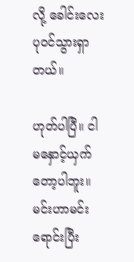လို့ ခေါင်းလေးပု၀င်သွားရှာတယ်။

ဟုတ်ပါပြီ။ ငါ မနှောင့်ယှက်တော့ပါဘူး။ မင်းဟာမင်းရောင်းပြီး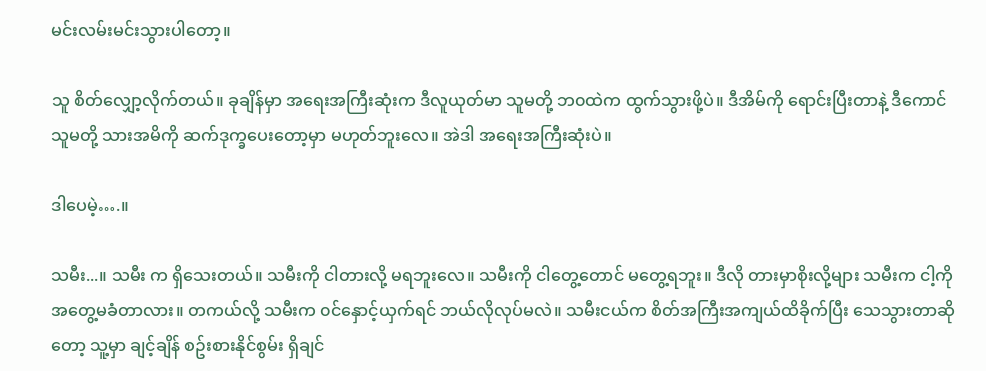မင်းလမ်းမင်းသွားပါတော့။

သူ စိတ်လျှော့လိုက်တယ်။ ခုချိန်မှာ အရေးအကြီးဆုံးက ဒီလူယုတ်မာ သူမတို့ ဘ၀ထဲက ထွက်သွားဖို့ပဲ။ ဒီအိမ်ကို ရောင်းပြီးတာနဲ့ ဒီကောင် သူမတို့ သားအမိကို ဆက်ဒုက္ခပေးတော့မှာ မဟုတ်ဘူးလေ။ အဲဒါ အရေးအကြီးဆုံးပဲ။

ဒါပေမဲ့….။

သမီး...။ သမီး က ရှိသေးတယ်။ သမီးကို ငါတားလို့ မရဘူးလေ။ သမီးကို ငါတွေ့တောင် မတွေ့ရဘူး။ ဒီလို တားမှာစိုးလို့များ သမီးက ငါ့ကို အတွေ့မခံတာလား။ တကယ်လို့ သမီးက ၀င်နှောင့်ယှက်ရင် ဘယ်လိုလုပ်မလဲ။ သမီးငယ်က စိတ်အကြီးအကျယ်ထိခိုက်ပြီး သေသွားတာဆိုတော့ သူ့မှာ ချင့်ချိန် စဥ်းစားနိုင်စွမ်း ရှိချင်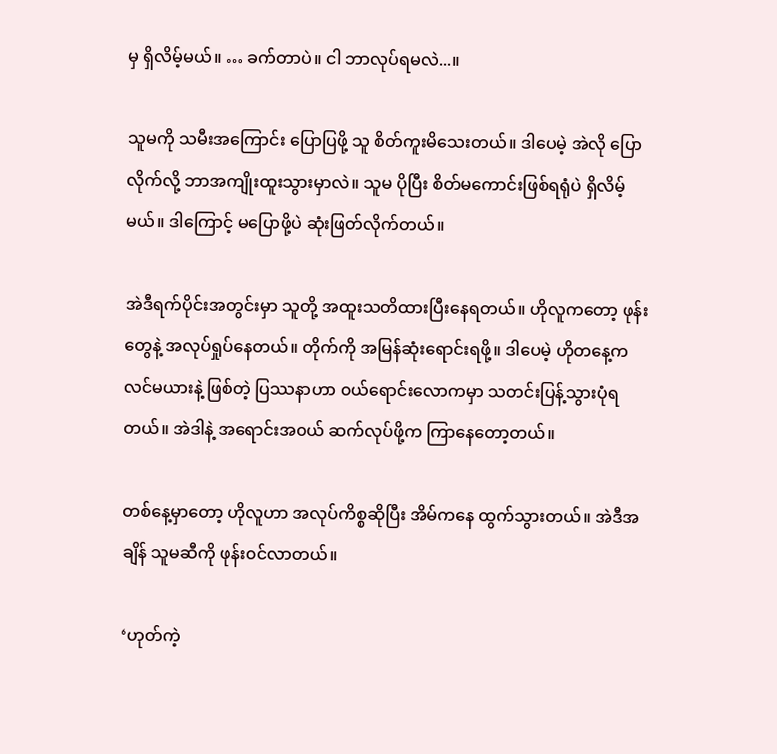မှ ရှိလိမ့်မယ်။ … ခက်တာပဲ။ ငါ ဘာလုပ်ရမလဲ...။

သူမကို သမီးအကြောင်း ပြောပြဖို့ သူ စိတ်ကူးမိသေးတယ်။ ဒါပေမဲ့ အဲလို ပြောလိုက်လို့ ဘာအကျိုးထူးသွားမှာလဲ။ သူမ ပိုပြီး စိတ်မကောင်းဖြစ်ရရုံပဲ ရှိလိမ့်မယ်။ ဒါကြောင့် မပြောဖို့ပဲ ဆုံးဖြတ်လိုက်တယ်။

အဲဒီရက်ပိုင်းအတွင်းမှာ သူတို့ အထူးသတိထားပြီးနေရတယ်။ ဟိုလူကတော့ ဖုန်းတွေနဲ့ အလုပ်ရှုပ်နေတယ်။ တိုက်ကို အမြန်ဆုံးရောင်းရဖို့။ ဒါပေမဲ့ ဟိုတနေ့က လင်မယားနဲ့ ဖြစ်တဲ့ ပြဿနာဟာ ၀ယ်ရောင်းလောကမှာ သတင်းပြန့်သွားပုံရတယ်။ အဲဒါနဲ့ အရောင်းအ၀ယ် ဆက်လုပ်ဖို့က ကြာနေတော့တယ်။

တစ်နေ့မှာတော့ ဟိုလူဟာ အလုပ်ကိစ္စဆိုပြီး အိမ်ကနေ ထွက်သွားတယ်။ အဲဒီအချိန် သူမဆီကို ဖုန်း၀င်လာတယ်။

‘ဟုတ်ကဲ့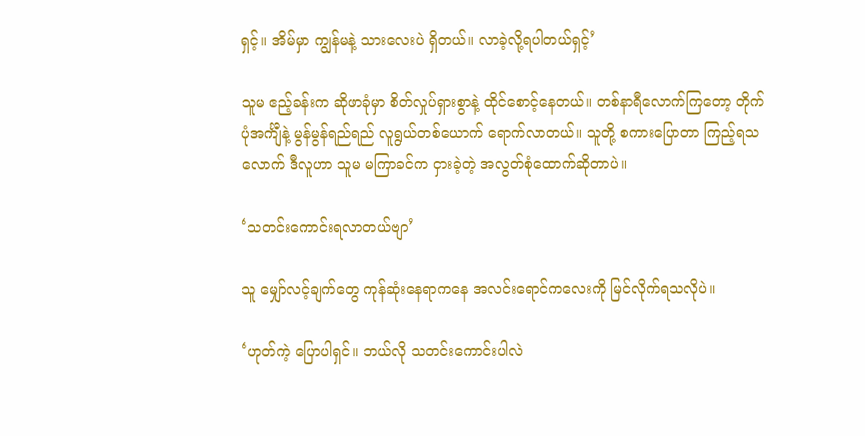ရှင့်။ အိမ်မှာ ကျွန်မနဲ့ သားလေးပဲ ရှိတယ်။ လာခဲ့လို့ရပါတယ်ရှင့်’

သူမ ဧည့်ခန်းက ဆိုဖာခုံမှာ စိတ်လှုပ်ရှားစွာနဲ့ ထိုင်စောင့်နေတယ်။ တစ်နာရီလောက်ကြတော့ တိုက်ပုံအင်္ကျီနဲ့ မွန်မွန်ရည်ရည် လူရွယ်တစ်ယောက် ရောက်လာတယ်။ သူတို့ စကားပြောတာ ကြည့်ရသလောက် ဒီလူဟာ သူမ မကြာခင်က ငှားခဲ့တဲ့ အလွတ်စုံထောက်ဆိုတာပဲ။

‘သတင်းကောင်းရလာတယ်ဗျာ’

သူ မျှော်လင့်ချက်တွေ ကုန်ဆုံးနေရာကနေ အလင်းရောင်ကလေးကို မြင်လိုက်ရသလိုပဲ။

‘ဟုတ်ကဲ့ ပြောပါရှင်။ ဘယ်လို သတင်းကောင်းပါလဲ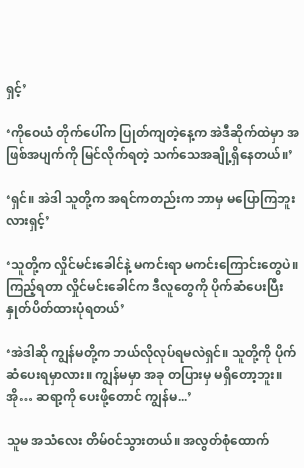ရှင့်’

‘ကို‌ဝေယံ တိုက်ပေါ်က ပြုတ်ကျတဲ့နေ့က အဲဒီဆိုက်ထဲမှာ အဖြစ်အပျက်ကို မြင်လိုက်ရတဲ့ သက်သေအချို့ရှိနေတယ်။’

‘ရှင်။ အဲဒါ သူတို့က အရင်ကတည်းက ဘာမှ မပြောကြဘူးလားရှင့်’

‘သူတို့က လှိုင်မင်းခေါင်နဲ့ မကင်းရာ မကင်းကြောင်းတွေပဲ။ ကြည့်ရတာ လှိုင်မင်းခေါင်က ဒီလူတွေကို ပိုက်ဆံပေးပြီး နှုတ်ပိတ်ထားပုံရတယ်’

‘အဲဒါဆို ကျွန်မတို့က ဘယ်လိုလုပ်ရမလဲရှင်။ သူတို့ကို ပိုက်ဆံပေးရမှာလား။ ကျွန်မမှာ အခု တပြားမှ မရှိတော့ဘူး။ အို… ဆရာ့ကို ပေးဖို့တောင် ကျွန်မ...’

သူမ အသံလေး တိမ်၀င်သွားတယ်။ အလွတ်စုံထောက်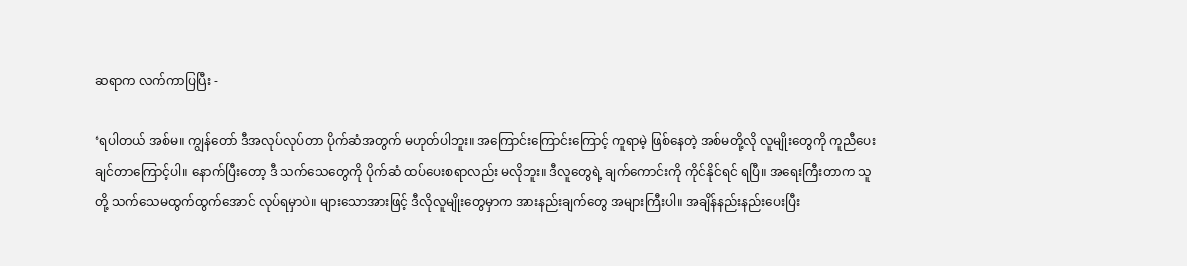ဆရာက လက်ကာပြပြီး -

‘ရပါတယ် အစ်မ။ ကျွန်တော် ဒီအလုပ်လုပ်တာ ပိုက်ဆံအတွက် မဟုတ်ပါဘူး။ အကြောင်းကြောင်းကြောင့် ကူရာမဲ့ ဖြစ်နေတဲ့ အစ်မတို့လို လူမျိုးတွေကို ကူညီပေးချင်တာကြောင့်ပါ။ နောက်ပြီးတော့ ဒီ သက်သေတွေကို ပိုက်ဆံ ထပ်ပေးစရာလည်း မလိုဘူး။ ဒီလူတွေရဲ့ ချက်ကောင်းကို ကိုင်နိုင်ရင် ရပြီ။ အရေးကြီးတာက သူတို့ သက်သေမထွက်ထွက်အောင် လုပ်ရမှာပဲ။ များသောအားဖြင့် ဒီလိုလူမျိုးတွေမှာက အားနည်းချက်တွေ အများကြီးပါ။ အချိန်နည်းနည်းပေးပြီး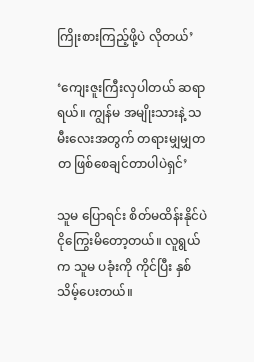ကြိုးစားကြည့်ဖို့ပဲ လိုတယ်’

‘ကျေးဇူးကြီးလှပါတယ် ဆရာရယ်။ ကျွန်မ အမျိုးသားနဲ့ သမီးလေးအတွက် တရားမျှမျှတတ ဖြစ်စေချင်တာပါပဲရှင်’

သူမ‌ ပြောရင်း စိတ်မထိန်းနိုင်ပဲ ငိုကြွေးမိတော့တယ်။ လူရွယ်က သူမ ပခုံးကို ကိုင်ပြီး နှစ်သိမ့်ပေးတယ်။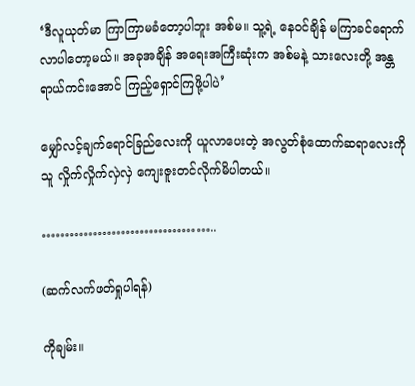‘ဒီလူယုတ်မာ ကြာကြာမခံတော့ပါဘူး အစ်မ။ သူ့ရဲ့ နေ၀င်ချိန် မကြာခင်ရောက်လာပါတော့မယ်။ အခုအချိန် အရေးအကြီးဆုံးက အစ်မနဲ့ သားလေးတို့ အန္တရာယ်ကင်းအောင် ကြည့်ရှောင်ကြဖို့ပါပဲ’

မျှော်လင့်ချက်ရောင်ခြည်လေးကို ယူလာပေးတဲ့ အလွတ်စုံထောက်ဆရာလေးကို သူ လှိုက်လှိုက်လှဲလှဲ ကျေးဇူးတင်လိုက်မိပါတယ်။

………………………………..

(ဆက်လက်ဖတ်ရှုပါရန်)

ကိုချမ်း။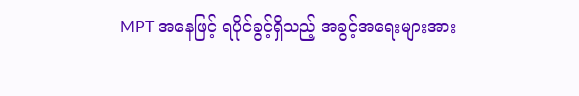MPT အနေဖြင့် ရပိုင်ခွင့်ရှိသည့် အခွင့်အရေးများအား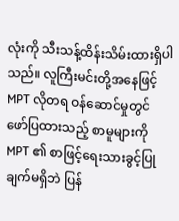လုံးကို သီးသန့်ထိန်းသိမ်းထားရှိပါသည်။ လူကြီးမင်းတို့အနေဖြင့် MPT လိုတရ ဝန်ဆောင်မှုတွင် ဖော်ပြထားသည့် စာမူများကို MPT ၏ စာဖြင့်ရေးသားခွင့်ပြုချက်မရှိဘဲ ပြန်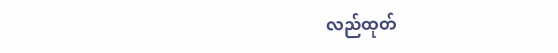လည်ထုတ်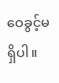ဝေခွင့်မရှိပါ။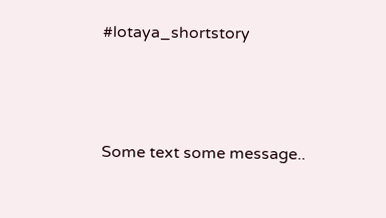#lotaya_shortstory




Some text some message..